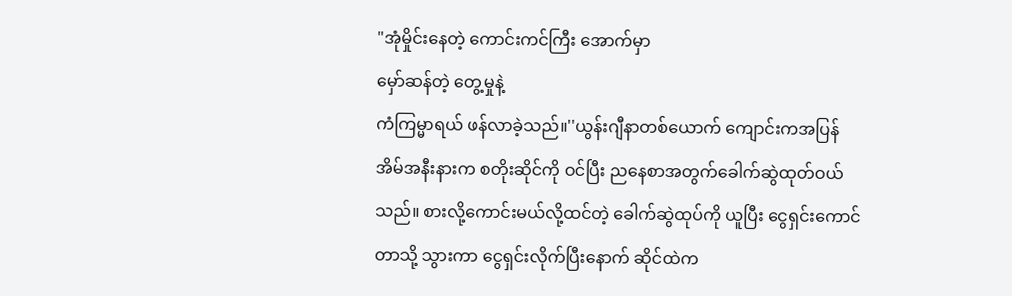"အုံမှိုင်းနေတဲ့ ကောင်းကင်ကြီး အောက်မှာ
မှော်ဆန်တဲ့ တွေ့မှုနဲ့
ကံကြမ္မာရယ် ဖန်လာခဲ့သည်။''ယွန်းဂျီနာတစ်ယောက် ကျောင်းကအပြန် အိမ်အနီးနားက စတိုးဆိုင်ကို ဝင်ပြီး ညနေစာအတွက်ခေါက်ဆွဲထုတ်ဝယ်သည်။ စားလို့ကောင်းမယ်လို့ထင်တဲ့ ခေါက်ဆွဲထုပ်ကို ယူပြီး ငွေရှင်းကောင်တာသို့ သွားကာ ငွေရှင်းလိုက်ပြီးနောက် ဆိုင်ထဲက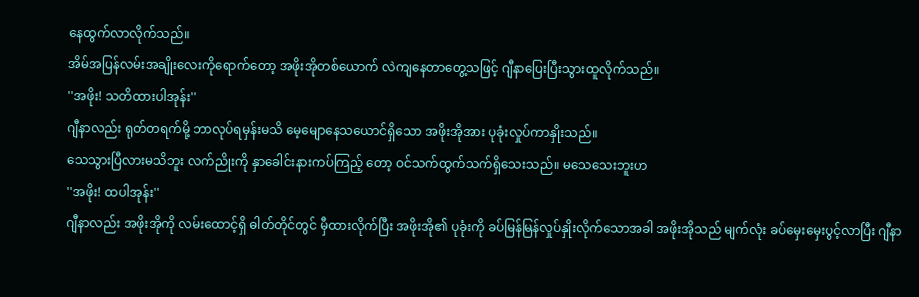နေထွက်လာလိုက်သည်။
အိမ်အပြန်လမ်းအချိုးလေးကိုရောက်တော့ အဖိုးအိုတစ်ယောက် လဲကျနေတာတွေ့သဖြင့် ဂျီနာပြေးပြီးသွားထူလိုက်သည်။
''အဖိုး! သတိထားပါအုန်း''
ဂျီနာလည်း ရုတ်တရက်မို့ ဘာလုပ်ရမှန်းမသိ မေ့မျောနေသယောင်ရှိသော အဖိုးအိုအား ပုခုံးလှုပ်ကာနှိုးသည်။
သေသွားပြီလားမသိဘူး လက်ညိုးကို နှာခေါင်းနားကပ်ကြည့် တော့ ဝင်သက်ထွက်သက်ရှိသေးသည်။ မသေသေးဘူးဟ
''အဖိုး! ထပါအုန်း''
ဂျီနာလည်း အဖိုးအိုကို လမ်းထောင့်ရှိ ဓါတ်တိုင်တွင် မှီထားလိုက်ပြီး အဖိုးအို၏ ပုခုံးကို ခပ်မြန်မြန်လှုပ်နှိုးလိုက်သောအခါ အဖိုးအိုသည် မျက်လုံး ခပ်မှေးမှေးပွင့်လာပြီး ဂျီနာ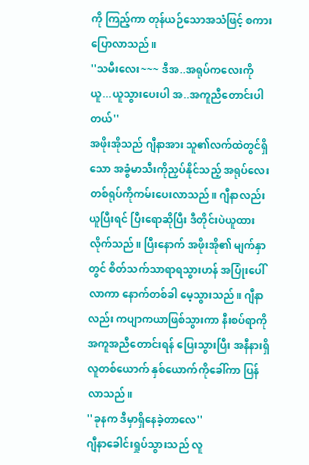ကို ကြည့်ကာ တုန်ယဉ်သောအသံဖြင့် စကားပြောလာသည်။
''သမီးလေး~~~ ဒီအ..အရုပ်ကလေးကို ယူ...ယူသွားပေးပါ အ..အကူညီတောင်းပါတယ်''
အဖိုးအိုသည် ဂျီနာအား သူ၏လက်ထဲတွင်ရှိသော အခွံမာသီးကိုညှပ်နိုင်သည့် အရုပ်လေးတစ်ရုပ်ကိုကမ်းပေးလာသည်။ ဂျီနာလည်း ယူပြီးရင် ပြီးရောဆိုပြီး ဒီတိုင်းပဲယူထားလိုက်သည်။ ပြီးနောက် အဖိုးအို၏ မျက်နှာတွင် စိတ်သက်သာရာရသွားဟန် အပြုံးပေါ်လာကာ နောက်တစ်ခါ မေ့သွားသည်။ ဂျီနာလည်း ကပျာကယာဖြစ်သွားကာ နီးစပ်ရာကို အကူအညီတောင်းရန် ပြေးသွားပြီး အနီနားရှိလူတစ်ယောက် နှစ်ယောက်ကိုခေါ်ကာ ပြန်လာသည်။
''ခုနက ဒီမှာရှိနေခဲ့တာလေ''
ဂျီနာခေါင်းရှုပ်သွားသည် လူ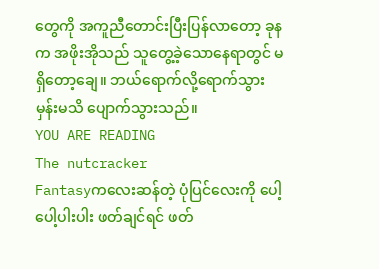တွေကို အကူညီတောင်းပြီးပြန်လာတော့ ခုနက အဖိုးအိုသည် သူတွေ့ခဲ့သောနေရာတွင် မရှိတော့ချေ။ ဘယ်ရောက်လို့ရောက်သွားမှန်းမသိ ပျောက်သွားသည်။
YOU ARE READING
The nutcracker
Fantasyကလေးဆန်တဲ့ ပုံပြင်လေးကို ပေါ့ပေါ့ပါးပါး ဖတ်ချင်ရင် ဖတ်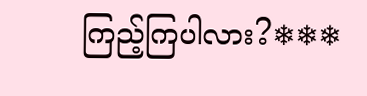ကြည့်ကြပါလား?❄❄❄